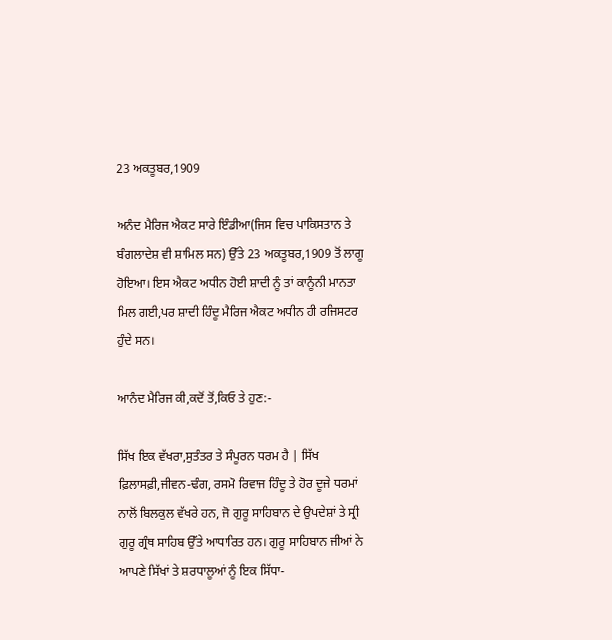23 ਅਕਤੂਬਰ,1909

ਅਨੰਦ ਮੈਰਿਜ ਐਕਟ ਸਾਰੇ ਇੰਡੀਆ(ਜਿਸ ਵਿਚ ਪਾਕਿਸਤਾਨ ਤੇ ਬੰਗਲਾਦੇਸ਼ ਵੀ ਸ਼ਾਮਿਲ ਸਨ) ਉੱਤੇ 23 ਅਕਤੂਬਰ,1909 ਤੋਂ ਲਾਗੂ ਹੋਇਆ। ਇਸ ਐਕਟ ਅਧੀਨ ਹੋਈ ਸ਼ਾਦੀ ਨੂੰ ਤਾਂ ਕਾਨੂੰਨੀ ਮਾਨਤਾ ਮਿਲ ਗਈ,ਪਰ ਸ਼ਾਦੀ ਹਿੰਦੂ ਮੈਰਿਜ ਐਕਟ ਅਧੀਨ ਹੀ ਰਜਿਸਟਰ ਹੁੰਦੇ ਸਨ।

ਆਨੰਦ ਮੈਰਿਜ ਕੀ,ਕਦੋਂ ਤੋਂ,ਕਿਓ ਤੇ ਹੁਣ:-

ਸਿੱਖ ਇਕ ਵੱਖਰਾ,ਸੁਤੰਤਰ ਤੇ ਸੰਪੂਰਨ ਧਰਮ ਹੈ | ਸਿੱਖ ਫ਼ਿਲਾਸਫ਼ੀ,ਜੀਵਨ-ਢੰਗ, ਰਸਮੋ ਰਿਵਾਜ ਹਿੰਦੂ ਤੇ ਹੋਰ ਦੂਜੇ ਧਰਮਾਂ ਨਾਲੋਂ ਬਿਲਕੁਲ ਵੱਖਰੇ ਹਨ, ਜੋ ਗੁਰੂ ਸਾਹਿਬਾਨ ਦੇ ਉਪਦੇਸ਼ਾਂ ਤੇ ਸ੍ਰੀ ਗੁਰੂ ਗ੍ਰੰਥ ਸਾਹਿਬ ਉੱਤੇ ਆਧਾਰਿਤ ਹਨ। ਗੁਰੂ ਸਾਹਿਬਾਨ ਜੀਆਂ ਨੇ ਆਪਣੇ ਸਿੱਖਾਂ ਤੇ ਸ਼ਰਧਾਲੂਆਂ ਨੂੰ ਇਕ ਸਿੱਧਾ-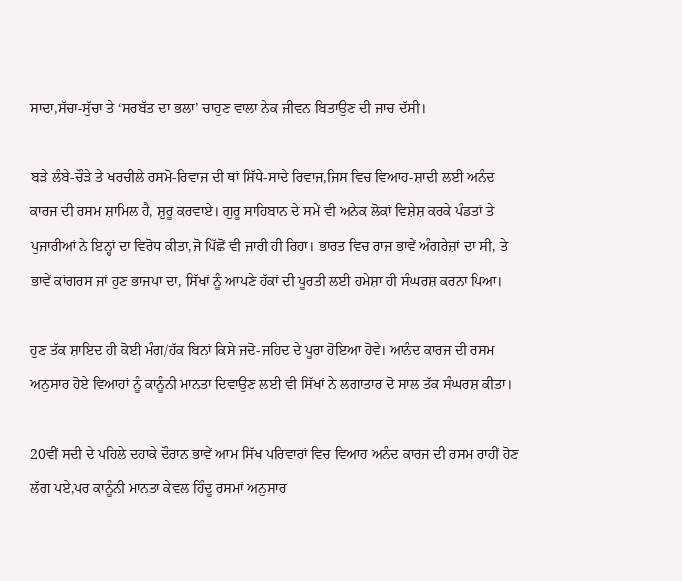ਸਾਦਾ,ਸੱਚਾ-ਸੁੱਚਾ ਤੇ ‘ਸਰਬੱਤ ਦਾ ਭਲਾ’ ਚਾਹੁਣ ਵਾਲਾ ਨੇਕ ਜੀਵਨ ਬਿਤਾਉਣ ਦੀ ਜਾਚ ਦੱਸੀ।

ਬੜੇ ਲੰਬੇ-ਚੌੜੇ ਤੇ ਖਰਚੀਲੇ ਰਸਮੋ-ਰਿਵਾਜ ਦੀ ਥਾਂ ਸਿੱਧੇ-ਸਾਦੇ ਰਿਵਾਜ,ਜਿਸ ਵਿਚ ਵਿਆਹ-ਸ਼ਾਦੀ ਲਈ ਅਨੰਦ ਕਾਰਜ ਦੀ ਰਸਮ ਸ਼ਾਮਿਲ ਹੈ, ਸ਼ੁਰੂ ਕਰਵਾਏ। ਗੁਰੂ ਸਾਹਿਬਾਨ ਦੇ ਸਮੇਂ ਵੀ ਅਨੇਕ ਲੋਕਾਂ ਵਿਸ਼ੇਸ਼ ਕਰਕੇ ਪੰਡਤਾਂ ਤੇ ਪੁਜਾਰੀਆਂ ਨੇ ਇਨ੍ਹਾਂ ਦਾ ਵਿਰੋਧ ਕੀਤਾ,ਜੋ ਪਿੱਛੋਂ ਵੀ ਜਾਰੀ ਹੀ ਰਿਹਾ। ਭਾਰਤ ਵਿਚ ਰਾਜ ਭਾਵੇਂ ਅੰਗਰੇਜ਼ਾਂ ਦਾ ਸੀ, ਤੇ ਭਾਵੇਂ ਕਾਂਗਰਸ ਜਾਂ ਹੁਣ ਭਾਜਪਾ ਦਾ, ਸਿੱਖਾਂ ਨੂੰ ਆਪਣੇ ਹੱਕਾਂ ਦੀ ਪੂਰਤੀ ਲਈ ਹਮੇਸ਼ਾ ਹੀ ਸੰਘਰਸ਼ ਕਰਨਾ ਪਿਆ।

ਹੁਣ ਤੱਕ ਸ਼ਾਇਦ ਹੀ ਕੋਈ ਮੰਗ/ਹੱਕ ਬਿਨਾਂ ਕਿਸੇ ਜਦੋ-ਜਹਿਦ ਦੇ ਪੂਰਾ ਹੋਇਆ ਹੋਵੇ। ਆਨੰਦ ਕਾਰਜ ਦੀ ਰਸਮ ਅਨੁਸਾਰ ਹੋਏ ਵਿਆਹਾਂ ਨੂੰ ਕਾਨੂੰਨੀ ਮਾਨਤਾ ਦਿਵਾਉਣ ਲਈ ਵੀ ਸਿੱਖਾਂ ਨੇ ਲਗਾਤਾਰ ਦੋ ਸਾਲ ਤੱਕ ਸੰਘਰਸ਼ ਕੀਤਾ।

20ਵੀਂ ਸਦੀ ਦੇ ਪਹਿਲੇ ਦਹਾਕੇ ਦੌਰਾਨ ਭਾਵੇਂ ਆਮ ਸਿੱਖ ਪਰਿਵਾਰਾਂ ਵਿਚ ਵਿਆਹ ਅਨੰਦ ਕਾਰਜ ਦੀ ਰਸਮ ਰਾਹੀਂ ਹੋਣ ਲੱਗ ਪਏ,ਪਰ ਕਾਨੂੰਨੀ ਮਾਨਤਾ ਕੇਵਲ ਹਿੰਦੂ ਰਸਮਾਂ ਅਨੁਸਾਰ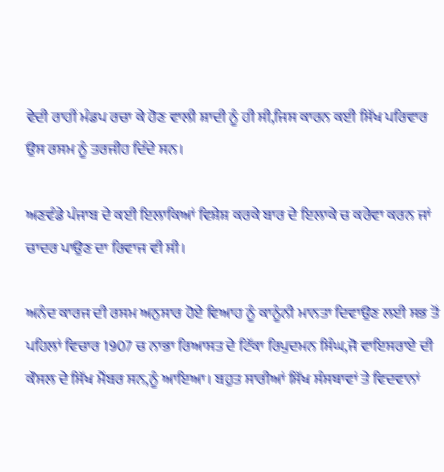ਵੇਦੀ ਰਾਹੀਂ ਮੰਡਪ ਰਚਾ ਕੇ ਹੋਣ ਵਾਲੀ ਸ਼ਾਦੀ ਨੂੰ ਹੀ ਸੀ,ਜਿਸ ਕਾਰਨ ਕਈ ਸਿੱਖ ਪਰਿਵਾਰ ਉਸ ਰਸਮ ਨੂੰ ਤਰਜੀਹ ਦਿੰਦੇ ਸਨ।

ਅਣਵੰਡੇ ਪੰਜਾਬ ਦੇ ਕਈ ਇਲਾਕਿਆਂ ਵਿਸ਼ੇਸ਼ ਕਰਕੇ ਬਾਰ ਦੇ ਇਲਾਕੇ ਚ ਕਰੇਵਾ ਕਰਨ ਜਾਂ ਚਾਦਰ ਪਾਉਣ ਦਾ ਰਿਵਾਜ ਵੀ ਸੀ।

ਅਨੰਦ ਕਾਰਜ ਦੀ ਰਸਮ ਅਨੁਸਾਰ ਹੋਏ ਵਿਆਹ ਨੂੰ ਕਾਨੂੰਨੀ ਮਾਨਤਾ ਦਿਵਾਉਣ ਲਈ ਸਭ ਤੋਂ ਪਹਿਲਾਂ ਵਿਚਾਰ 1907 ਚ ਨਾਭਾ ਰਿਆਸਤ ਦੇ ਟਿੱਕਾ ਰਿਪੁਦਮਨ ਸਿੰਘ,ਜੋ ਵਾਇਸਰਾਏ ਦੀ ਕੌਸਲ ਦੇ ਸਿੱਖ ਮੈਂਬਰ ਸਨ,ਨੂੰ ਆਇਆ। ਬਹੁਤ ਸਾਰੀਆਂ ਸਿੱਖ ਸੰਸਥਾਵਾਂ ਤੇ ਵਿਦਵਾਨਾਂ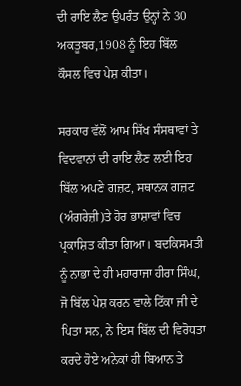ਦੀ ਰਾਇ ਲੈਣ ਉਪਰੰਤ ਉਨ੍ਹਾਂ ਨੇ 30 ਅਕਤੂਬਰ,1908 ਨੂੰ ਇਹ ਬਿੱਲ ਕੌਸਲ ਵਿਚ ਪੇਸ਼ ਕੀਤਾ।

ਸਰਕਾਰ ਵੱਲੋਂ ਆਮ ਸਿੱਖ ਸੰਸਥਾਵਾਂ ਤੇ ਵਿਦਵਾਨਾਂ ਦੀ ਰਾਇ ਲੈਣ ਲਈ ਇਹ ਬਿੱਲ ਅਪਣੇ ਗਜ਼ਟ, ਸਥਾਨਕ ਗਜ਼ਟ (ਅੰਗਰੇਜ਼ੀ)ਤੇ ਹੋਰ ਭਾਸ਼ਾਵਾਂ ਵਿਚ ਪ੍ਰਕਾਸ਼ਿਤ ਕੀਤਾ ਗਿਆ। ਬਦਕਿਸਮਤੀ ਨੂੰ ਨਾਭਾ ਦੇ ਹੀ ਮਹਾਰਾਜਾ ਹੀਰਾ ਸਿੰਘ, ਜੋ ਬਿੱਲ ਪੇਸ਼ ਕਰਨ ਵਾਲੇ ਟਿੱਕਾ ਜੀ ਦੇ ਪਿਤਾ ਸਨ, ਨੇ ਇਸ ਬਿੱਲ ਦੀ ਵਿਰੋਧਤਾ ਕਰਦੇ ਹੋਏ ਅਨੇਕਾਂ ਹੀ ਬਿਆਨ ਤੇ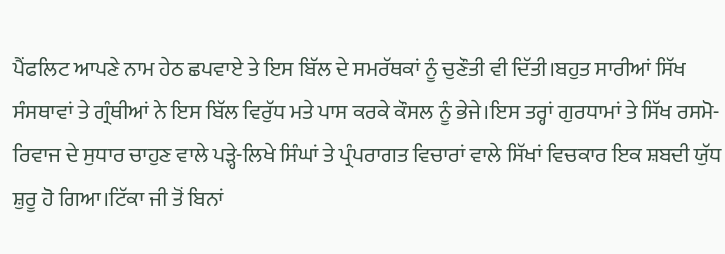ਪੈਂਫਲਿਟ ਆਪਣੇ ਨਾਮ ਹੇਠ ਛਪਵਾਏ ਤੇ ਇਸ ਬਿੱਲ ਦੇ ਸਮਰੱਥਕਾਂ ਨੂੰ ਚੁਣੌਤੀ ਵੀ ਦਿੱਤੀ।ਬਹੁਤ ਸਾਰੀਆਂ ਸਿੱਖ ਸੰਸਥਾਵਾਂ ਤੇ ਗ੍ਰੰਥੀਆਂ ਨੇ ਇਸ ਬਿੱਲ ਵਿਰੁੱਧ ਮਤੇ ਪਾਸ ਕਰਕੇ ਕੌਸਲ ਨੂੰ ਭੇਜੇ।ਇਸ ਤਰ੍ਹਾਂ ਗੁਰਧਾਮਾਂ ਤੇ ਸਿੱਖ ਰਸਮੋ-ਰਿਵਾਜ ਦੇ ਸੁਧਾਰ ਚਾਹੁਣ ਵਾਲੇ ਪੜ੍ਹੇ-ਲਿਖੇ ਸਿੰਘਾਂ ਤੇ ਪ੍ਰੰਪਰਾਗਤ ਵਿਚਾਰਾਂ ਵਾਲੇ ਸਿੱਖਾਂ ਵਿਚਕਾਰ ਇਕ ਸ਼ਬਦੀ ਯੁੱਧ ਸ਼ੁਰੂ ਹੋ ਗਿਆ।ਟਿੱਕਾ ਜੀ ਤੋਂ ਬਿਨਾਂ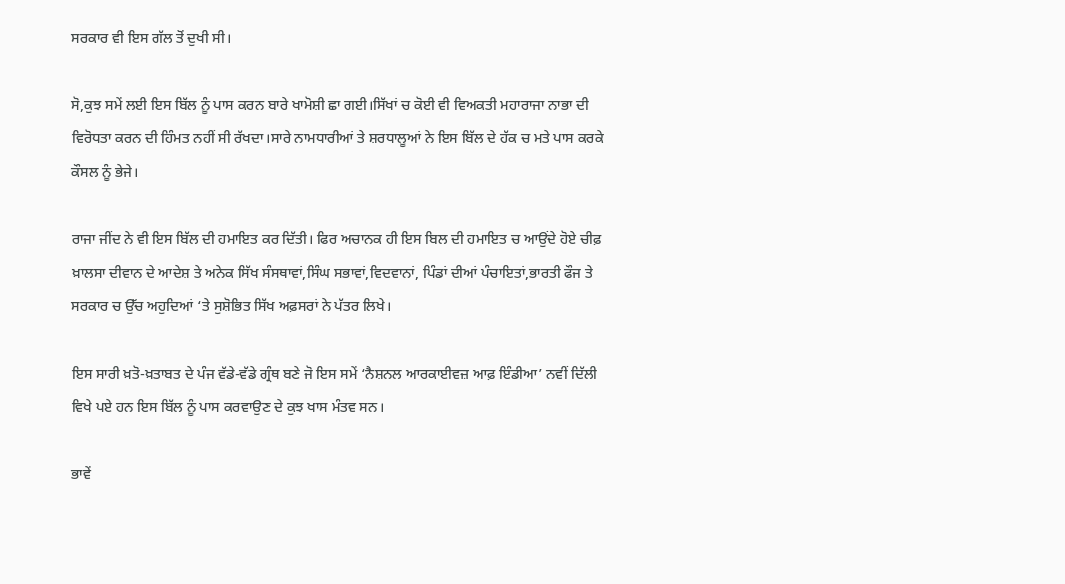ਸਰਕਾਰ ਵੀ ਇਸ ਗੱਲ ਤੋਂ ਦੁਖੀ ਸੀ।

ਸੋ,ਕੁਝ ਸਮੇਂ ਲਈ ਇਸ ਬਿੱਲ ਨੂੰ ਪਾਸ ਕਰਨ ਬਾਰੇ ਖਾਮੋਸ਼ੀ ਛਾ ਗਈ।ਸਿੱਖਾਂ ਚ ਕੋਈ ਵੀ ਵਿਅਕਤੀ ਮਹਾਰਾਜਾ ਨਾਭਾ ਦੀ ਵਿਰੋਧਤਾ ਕਰਨ ਦੀ ਹਿੰਮਤ ਨਹੀਂ ਸੀ ਰੱਖਦਾ।ਸਾਰੇ ਨਾਮਧਾਰੀਆਂ ਤੇ ਸ਼ਰਧਾਲੂਆਂ ਨੇ ਇਸ ਬਿੱਲ ਦੇ ਹੱਕ ਚ ਮਤੇ ਪਾਸ ਕਰਕੇ ਕੌਸਲ ਨੂੰ ਭੇਜੇ।

ਰਾਜਾ ਜੀਂਦ ਨੇ ਵੀ ਇਸ ਬਿੱਲ ਦੀ ਹਮਾਇਤ ਕਰ ਦਿੱਤੀ। ਫਿਰ ਅਚਾਨਕ ਹੀ ਇਸ ਬਿਲ ਦੀ ਹਮਾਇਤ ਚ ਆਉਂਦੇ ਹੋਏ ਚੀਫ਼ ਖ਼ਾਲਸਾ ਦੀਵਾਨ ਦੇ ਆਦੇਸ਼ ਤੇ ਅਨੇਕ ਸਿੱਖ ਸੰਸਥਾਵਾਂ,ਸਿੰਘ ਸਭਾਵਾਂ,ਵਿਦਵਾਨਾਂ, ਪਿੰਡਾਂ ਦੀਆਂ ਪੰਚਾਇਤਾਂ,ਭਾਰਤੀ ਫੌਜ ਤੇ ਸਰਕਾਰ ਚ ਉੱਚ ਅਹੁਦਿਆਂ ‘ਤੇ ਸੁਸ਼ੋਭਿਤ ਸਿੱਖ ਅਫ਼ਸਰਾਂ ਨੇ ਪੱਤਰ ਲਿਖੇ।

ਇਸ ਸਾਰੀ ਖ਼ਤੋ-ਖ਼ਤਾਬਤ ਦੇ ਪੰਜ ਵੱਡੇ-ਵੱਡੇ ਗ੍ਰੰਥ ਬਣੇ ਜੋ ਇਸ ਸਮੇਂ ‘ਨੈਸ਼ਨਲ ਆਰਕਾਈਵਜ਼ ਆਫ਼ ਇੰਡੀਆ’ ਨਵੀਂ ਦਿੱਲੀ ਵਿਖੇ ਪਏ ਹਨ ਇਸ ਬਿੱਲ ਨੂੰ ਪਾਸ ਕਰਵਾਉਣ ਦੇ ਕੁਝ ਖਾਸ ਮੰਤਵ ਸਨ।

ਭਾਵੇਂ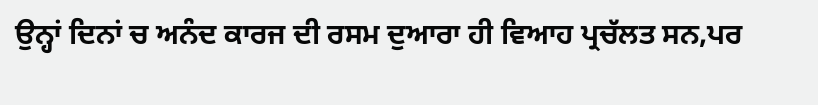ਉਨ੍ਹਾਂ ਦਿਨਾਂ ਚ ਅਨੰਦ ਕਾਰਜ ਦੀ ਰਸਮ ਦੁਆਰਾ ਹੀ ਵਿਆਹ ਪ੍ਰਚੱਲਤ ਸਨ,ਪਰ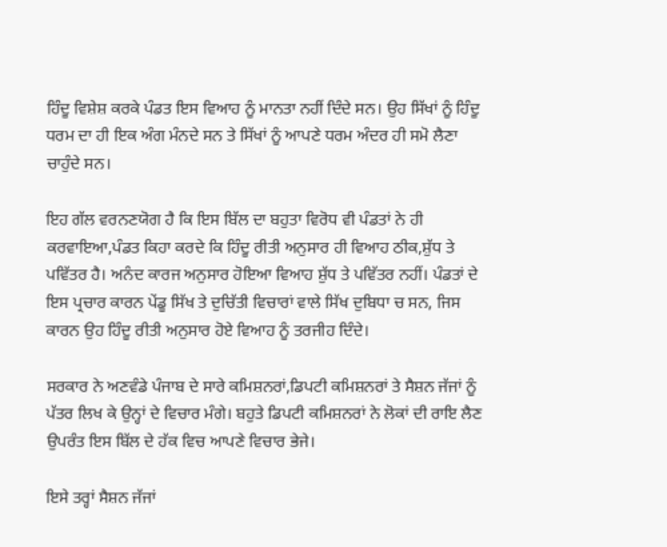ਹਿੰਦੂ ਵਿਸ਼ੇਸ਼ ਕਰਕੇ ਪੰਡਤ ਇਸ ਵਿਆਹ ਨੂੰ ਮਾਨਤਾ ਨਹੀਂ ਦਿੰਦੇ ਸਨ। ਉਹ ਸਿੱਖਾਂ ਨੂੰ ਹਿੰਦੂ ਧਰਮ ਦਾ ਹੀ ਇਕ ਅੰਗ ਮੰਨਦੇ ਸਨ ਤੇ ਸਿੱਖਾਂ ਨੂੰ ਆਪਣੇ ਧਰਮ ਅੰਦਰ ਹੀ ਸਮੋ ਲੈਣਾ ਚਾਹੁੰਦੇ ਸਨ।

ਇਹ ਗੱਲ ਵਰਨਣਯੋਗ ਹੈ ਕਿ ਇਸ ਬਿੱਲ ਦਾ ਬਹੁਤਾ ਵਿਰੋਧ ਵੀ ਪੰਡਤਾਂ ਨੇ ਹੀ ਕਰਵਾਇਆ,ਪੰਡਤ ਕਿਹਾ ਕਰਦੇ ਕਿ ਹਿੰਦੂ ਰੀਤੀ ਅਨੁਸਾਰ ਹੀ ਵਿਆਹ ਠੀਕ,ਸ਼ੁੱਧ ਤੇ ਪਵਿੱਤਰ ਹੈ। ਅਨੰਦ ਕਾਰਜ ਅਨੁਸਾਰ ਹੋਇਆ ਵਿਆਹ ਸ਼ੁੱਧ ਤੇ ਪਵਿੱਤਰ ਨਹੀਂ। ਪੰਡਤਾਂ ਦੇ ਇਸ ਪ੍ਰਚਾਰ ਕਾਰਨ ਪੇਂਡੂ ਸਿੱਖ ਤੇ ਦੁਚਿੱਤੀ ਵਿਚਾਰਾਂ ਵਾਲੇ ਸਿੱਖ ਦੁਬਿਧਾ ਚ ਸਨ, ਜਿਸ ਕਾਰਨ ਉਹ ਹਿੰਦੂ ਰੀਤੀ ਅਨੁਸਾਰ ਹੋਏ ਵਿਆਹ ਨੂੰ ਤਰਜੀਹ ਦਿੰਦੇ।

ਸਰਕਾਰ ਨੇ ਅਣਵੰਡੇ ਪੰਜਾਬ ਦੇ ਸਾਰੇ ਕਮਿਸ਼ਨਰਾਂ,ਡਿਪਟੀ ਕਮਿਸ਼ਨਰਾਂ ਤੇ ਸੈਸ਼ਨ ਜੱਜਾਂ ਨੂੰ ਪੱਤਰ ਲਿਖ ਕੇ ਉਨ੍ਹਾਂ ਦੇ ਵਿਚਾਰ ਮੰਗੇ। ਬਹੁਤੇ ਡਿਪਟੀ ਕਮਿਸ਼ਨਰਾਂ ਨੇ ਲੋਕਾਂ ਦੀ ਰਾਇ ਲੈਣ ਉਪਰੰਤ ਇਸ ਬਿੱਲ ਦੇ ਹੱਕ ਵਿਚ ਆਪਣੇ ਵਿਚਾਰ ਭੇਜੇ।

ਇਸੇ ਤਰ੍ਹਾਂ ਸੈਸ਼ਨ ਜੱਜਾਂ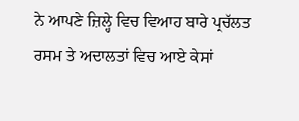ਨੇ ਆਪਣੇ ਜ਼ਿਲ੍ਹੇ ਵਿਚ ਵਿਆਹ ਬਾਰੇ ਪ੍ਰਚੱਲਤ ਰਸਮ ਤੇ ਅਦਾਲਤਾਂ ਵਿਚ ਆਏ ਕੇਸਾਂ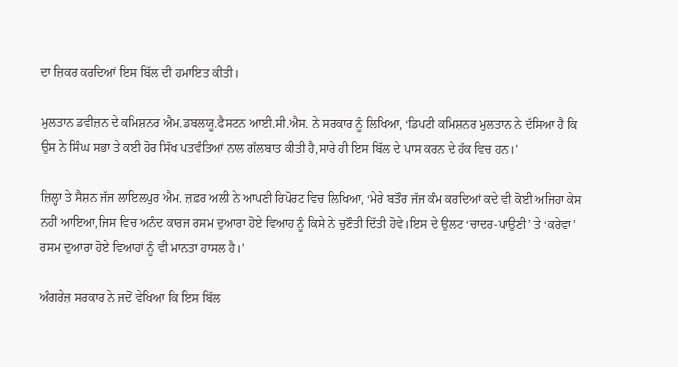ਦਾ ਜ਼ਿਕਰ ਕਰਦਿਆਂ ਇਸ ਬਿੱਲ ਦੀ ਹਮਾਇਤ ਕੀਤੀ।

ਮੁਲਤਾਨ ਡਵੀਜ਼ਨ ਦੇ ਕਮਿਸ਼ਨਰ ਐਮ.ਡਬਲਯੂ.ਫੈਸਟਨ ਆਈ.ਸੀ.ਐਸ. ਨੇ ਸਰਕਾਰ ਨੂੰ ਲਿਖਿਆ, ‘ਡਿਪਟੀ ਕਮਿਸ਼ਨਰ ਮੁਲਤਾਨ ਨੇ ਦੱਸਿਆ ਹੈ ਕਿ ਉਸ ਨੇ ਸਿੰਘ ਸਭਾ ਤੇ ਕਈ ਹੋਰ ਸਿੱਖ ਪਤਵੰਤਿਆਂ ਨਾਲ ਗੱਲਬਾਤ ਕੀਤੀ ਹੈ,ਸਾਰੇ ਹੀ ਇਸ ਬਿੱਲ ਦੇ ਪਾਸ ਕਰਨ ਦੇ ਹੱਕ ਵਿਚ ਹਨ।’

ਜ਼ਿਲ੍ਹਾ ਤੇ ਸੈਸ਼ਨ ਜੱਜ ਲਾਇਲਪੁਰ ਐਮ. ਜ਼ਫ਼ਰ ਅਲੀ ਨੇ ਆਪਣੀ ਰਿਪੋਰਟ ਵਿਚ ਲਿਖਿਆ, ‘ਮੇਰੇ ਬਤੌਰ ਜੱਜ ਕੰਮ ਕਰਦਿਆਂ ਕਦੇ ਵੀ ਕੋਈ ਅਜਿਹਾ ਕੇਸ ਨਹੀਂ ਆਇਆ,ਜਿਸ ਵਿਚ ਅਨੰਦ ਕਾਰਜ ਰਸਮ ਦੁਆਰਾ ਹੋਏ ਵਿਆਹ ਨੂੰ ਕਿਸੇ ਨੇ ਚੁਣੌਤੀ ਦਿੱਤੀ ਹੋਵੇ।ਇਸ ਦੇ ਉਲਟ ‘ਚਾਦਰ-ਪਾਉਣੀ’ ਤੇ ‘ਕਰੇਵਾ’ ਰਸਮ ਦੁਆਰਾ ਹੋਏ ਵਿਆਹਾਂ ਨੂੰ ਵੀ ਮਾਨਤਾ ਹਾਸਲ ਹੈ।’

ਅੰਗਰੇਜ਼ ਸਰਕਾਰ ਨੇ ਜਦੋਂ ਵੇਖਿਆ ਕਿ ਇਸ ਬਿੱਲ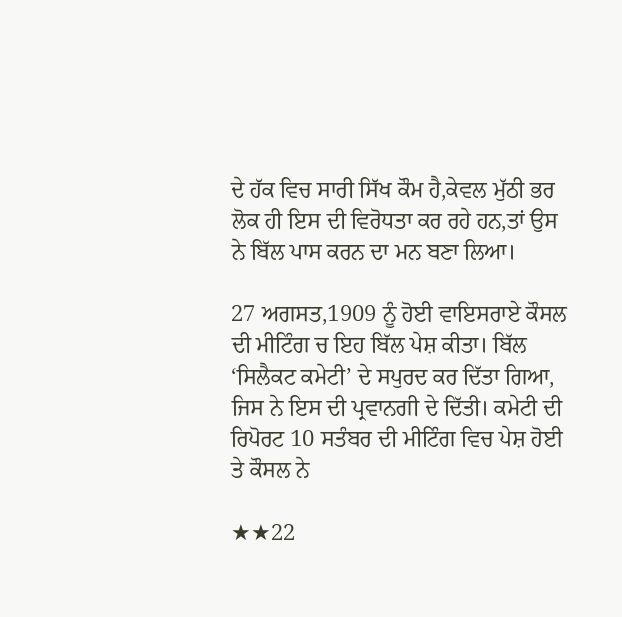ਦੇ ਹੱਕ ਵਿਚ ਸਾਰੀ ਸਿੱਖ ਕੌਮ ਹੈ,ਕੇਵਲ ਮੁੱਠੀ ਭਰ ਲੋਕ ਹੀ ਇਸ ਦੀ ਵਿਰੋਧਤਾ ਕਰ ਰਹੇ ਹਨ,ਤਾਂ ਉਸ ਨੇ ਬਿੱਲ ਪਾਸ ਕਰਨ ਦਾ ਮਨ ਬਣਾ ਲਿਆ।

27 ਅਗਸਤ,1909 ਨੂੰ ਹੋਈ ਵਾਇਸਰਾਏ ਕੌਸਲ ਦੀ ਮੀਟਿੰਗ ਚ ਇਹ ਬਿੱਲ ਪੇਸ਼ ਕੀਤਾ। ਬਿੱਲ ‘ਸਿਲੈਕਟ ਕਮੇਟੀ’ ਦੇ ਸਪੁਰਦ ਕਰ ਦਿੱਤਾ ਗਿਆ, ਜਿਸ ਨੇ ਇਸ ਦੀ ਪ੍ਰਵਾਨਗੀ ਦੇ ਦਿੱਤੀ। ਕਮੇਟੀ ਦੀ ਰਿਪੋਰਟ 10 ਸਤੰਬਰ ਦੀ ਮੀਟਿੰਗ ਵਿਚ ਪੇਸ਼ ਹੋਈ ਤੇ ਕੌਸਲ ਨੇ

★★22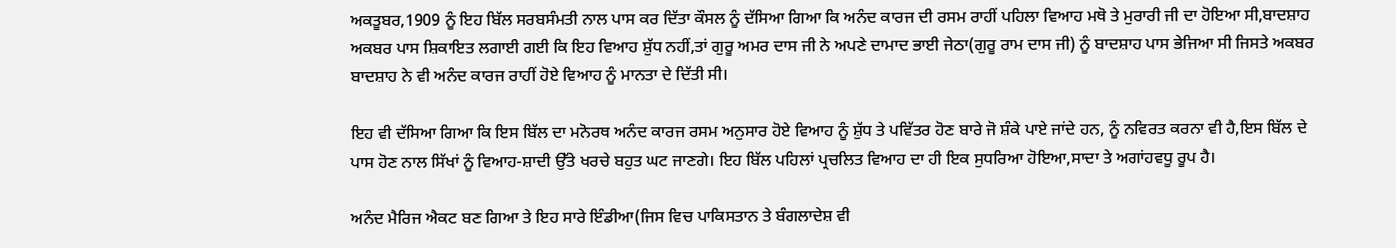ਅਕਤੂਬਰ,1909 ਨੂੰ ਇਹ ਬਿੱਲ ਸਰਬਸੰਮਤੀ ਨਾਲ ਪਾਸ ਕਰ ਦਿੱਤਾ ਕੌਸਲ ਨੂੰ ਦੱਸਿਆ ਗਿਆ ਕਿ ਅਨੰਦ ਕਾਰਜ ਦੀ ਰਸਮ ਰਾਹੀਂ ਪਹਿਲਾ ਵਿਆਹ ਮਥੋ ਤੇ ਮੁਰਾਰੀ ਜੀ ਦਾ ਹੋਇਆ ਸੀ,ਬਾਦਸ਼ਾਹ ਅਕਬਰ ਪਾਸ ਸ਼ਿਕਾਇਤ ਲਗਾਈ ਗਈ ਕਿ ਇਹ ਵਿਆਹ ਸ਼ੁੱਧ ਨਹੀਂ,ਤਾਂ ਗੁਰੂ ਅਮਰ ਦਾਸ ਜੀ ਨੇ ਅਪਣੇ ਦਾਮਾਦ ਭਾਈ ਜੇਠਾ(ਗੁਰੂ ਰਾਮ ਦਾਸ ਜੀ) ਨੂੰ ਬਾਦਸ਼ਾਹ ਪਾਸ ਭੇਜਿਆ ਸੀ ਜਿਸਤੇ ਅਕਬਰ ਬਾਦਸ਼ਾਹ ਨੇ ਵੀ ਅਨੰਦ ਕਾਰਜ ਰਾਹੀਂ ਹੋਏ ਵਿਆਹ ਨੂੰ ਮਾਨਤਾ ਦੇ ਦਿੱਤੀ ਸੀ।

ਇਹ ਵੀ ਦੱਸਿਆ ਗਿਆ ਕਿ ਇਸ ਬਿੱਲ ਦਾ ਮਨੋਰਥ ਅਨੰਦ ਕਾਰਜ ਰਸਮ ਅਨੁਸਾਰ ਹੋਏ ਵਿਆਹ ਨੂੰ ਸ਼ੁੱਧ ਤੇ ਪਵਿੱਤਰ ਹੋਣ ਬਾਰੇ ਜੋ ਸ਼ੰਕੇ ਪਾਏ ਜਾਂਦੇ ਹਨ, ਨੂੰ ਨਵਿਰਤ ਕਰਨਾ ਵੀ ਹੈ,ਇਸ ਬਿੱਲ ਦੇ ਪਾਸ ਹੋਣ ਨਾਲ ਸਿੱਖਾਂ ਨੂੰ ਵਿਆਹ-ਸ਼ਾਦੀ ਉੱਤੇ ਖਰਚੇ ਬਹੁਤ ਘਟ ਜਾਣਗੇ। ਇਹ ਬਿੱਲ ਪਹਿਲਾਂ ਪ੍ਰਚਲਿਤ ਵਿਆਹ ਦਾ ਹੀ ਇਕ ਸੁਧਰਿਆ ਹੋਇਆ,ਸਾਦਾ ਤੇ ਅਗਾਂਹਵਧੂ ਰੂਪ ਹੈ।

ਅਨੰਦ ਮੈਰਿਜ ਐਕਟ ਬਣ ਗਿਆ ਤੇ ਇਹ ਸਾਰੇ ਇੰਡੀਆ(ਜਿਸ ਵਿਚ ਪਾਕਿਸਤਾਨ ਤੇ ਬੰਗਲਾਦੇਸ਼ ਵੀ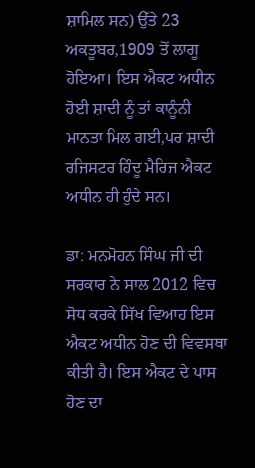ਸ਼ਾਮਿਲ ਸਨ) ਉੱਤੇ 23 ਅਕਤੂਬਰ,1909 ਤੋਂ ਲਾਗੂ ਹੋਇਆ। ਇਸ ਐਕਟ ਅਧੀਨ ਹੋਈ ਸ਼ਾਦੀ ਨੂੰ ਤਾਂ ਕਾਨੂੰਨੀ ਮਾਨਤਾ ਮਿਲ ਗਈ,ਪਰ ਸ਼ਾਦੀ ਰਜਿਸਟਰ ਹਿੰਦੂ ਮੈਰਿਜ ਐਕਟ ਅਧੀਨ ਹੀ ਹੁੰਦੇ ਸਨ।

ਡਾ: ਮਨਮੋਹਨ ਸਿੰਘ ਜੀ ਦੀ ਸਰਕਾਰ ਨੇ ਸਾਲ 2012 ਵਿਚ ਸੋਧ ਕਰਕੇ ਸਿੱਖ ਵਿਆਹ ਇਸ ਐਕਟ ਅਧੀਨ ਹੋਣ ਦੀ ਵਿਵਸਥਾ ਕੀਤੀ ਹੈ। ਇਸ ਐਕਟ ਦੇ ਪਾਸ ਹੋਣ ਦਾ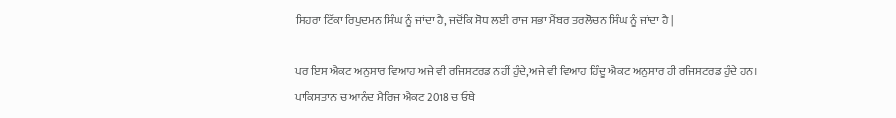ਸਿਹਰਾ ਟਿੱਕਾ ਰਿਪੁਦਮਨ ਸਿੰਘ ਨੂੰ ਜਾਂਦਾ ਹੈ, ਜਦੋਂਕਿ ਸੋਧ ਲਈ ਰਾਜ ਸਭਾ ਮੈਂਬਰ ਤਰਲੋਚਨ ਸਿੰਘ ਨੂੰ ਜਾਂਦਾ ਹੈ |

ਪਰ ਇਸ ਐਕਟ ਅਨੁਸਾਰ ਵਿਆਹ ਅਜੇ ਵੀ ਰਜਿਸਟਰਡ ਨਹੀਂ ਹੁੰਦੇ,ਅਜੇ ਵੀ ਵਿਆਹ ਹਿੰਦੂ ਐਕਟ ਅਨੁਸਾਰ ਹੀ ਰਜਿਸਟਰਡ ਹੁੰਦੇ ਹਨ।
ਪਾਕਿਸਤਾਨ ਚ ਆਨੰਦ ਮੈਰਿਜ ਐਕਟ 2018 ਚ ਓਥੇ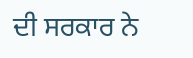ਦੀ ਸਰਕਾਰ ਨੇ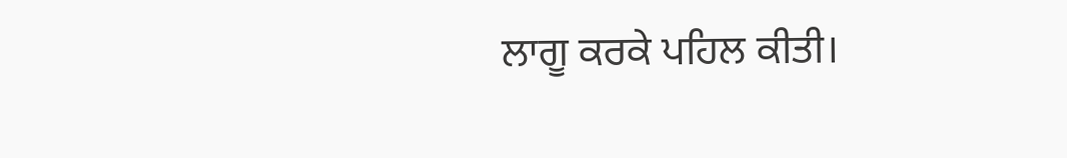ਲਾਗੂ ਕਰਕੇ ਪਹਿਲ ਕੀਤੀ।